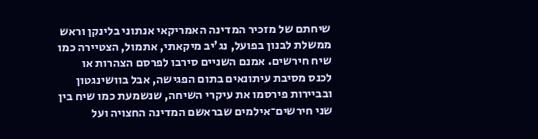שיחתם של מזכיר המדינה האמריקאי אנתוני בלינקן וראש ממשלת לבנון בפועל, נג'יב מיקאתי, אתמול, הצטיירה כמו שיח חירשים. אמנם השניים סירבו לפרסם הצהרות או לכנס מסיבת עיתונאים בתום הפגישה, אבל בוושינגטון ובביירות פירסמו את עיקרי השיחה, שנשמעת כמו שיח בין שני חירשים־אילמים שבראשם המדינה החצויה ועל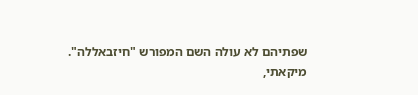שפתיהם לא עולה השם המפורש "חיזבאללה".
מיקאתי,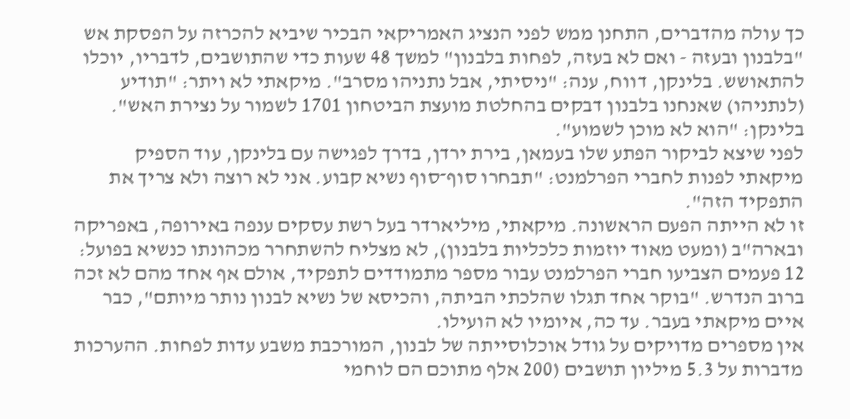כך עולה מהדברים, התחנן ממש לפני הנציג האמריקאי הבכיר שיביא להכרזה על הפסקת אש "בלבנון ובעזה - ואם לא בעזה, לפחות בלבנון" למשך 48 שעות כדי שהתושבים, לדבריו, יוכלו להתאושש. בלינקן, דווח, ענה: "ניסיתי, אבל נתניהו מסרב". מיקאתי לא ויתר: "תודיע (לנתניהו) שאנחנו בלבנון דבקים בהחלטת מועצת הביטחון 1701 לשמור על נצירת האש". בלינקן: "הוא לא מוכן לשמוע".
לפני שיצא לביקור הפתע שלו בעמאן, בירת ירדן, בדרך לפגישה עם בלינקן, עוד הספיק מיקאתי לפנות לחברי הפרלמנט: "תבחרו סוף־סוף נשיא קבוע. אני לא רוצה ולא צריך את התפקיד הזה".
זו לא הייתה הפעם הראשונה. מיקאתי, מיליארדר בעל רשת עסקים ענפה באירופה, באפריקה ובארה"ב (ומעט מאוד יוזמות כלכליות בלבנון), לא מצליח להשתחרר מכהונתו כנשיא בפועל: 12 פעמים הצביעו חברי הפרלמנט עבור מספר מתמודדים לתפקיד, אולם אף אחד מהם לא זכה ברוב הנדרש. "בוקר אחד תגלו שהלכתי הביתה, והכיסא של נשיא לבנון נותר מיותם", כבר איים מיקאתי בעבר. עד כה, איומיו לא הועילו.
אין מספרים מדויקים על גודל אוכלוסייתה של לבנון, המורכבת משבע עדות לפחות. ההערכות מדברות על 5.3 מיליון תושבים (200 אלף מתוכם הם לוחמי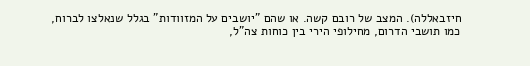חיזבאללה). המצב של רובם קשה. או שהם "יושבים על המזוודות" בגלל שנאלצו לברוח, כמו תושבי הדרום, מחילופי הירי בין כוחות צה"ל,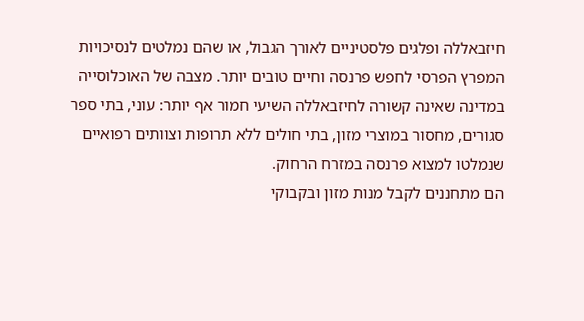חיזבאללה ופלגים פלסטיניים לאורך הגבול, או שהם נמלטים לנסיכויות המפרץ הפרסי לחפש פרנסה וחיים טובים יותר. מצבה של האוכלוסייה במדינה שאינה קשורה לחיזבאללה השיעי חמור אף יותר: עוני, בתי ספר סגורים, מחסור במוצרי מזון, בתי חולים ללא תרופות וצוותים רפואיים שנמלטו למצוא פרנסה במזרח הרחוק.
הם מתחננים לקבל מנות מזון ובקבוקי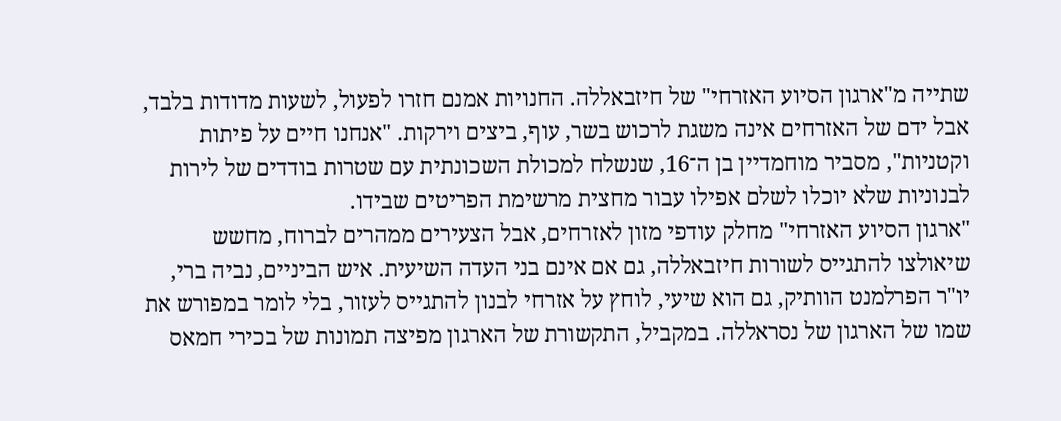שתייה מ"ארגון הסיוע האזרחי" של חיזבאללה. החנויות אמנם חזרו לפעול, לשעות מדודות בלבד, אבל ידם של האזרחים אינה משגת לרכוש בשר, עוף, ביצים וירקות. "אנחנו חיים על פיתות וקטניות", מסביר מוחמדיין בן ה־16, שנשלח למכולת השכונתית עם שטרות בודדים של לירות לבנוניות שלא יוכלו לשלם אפילו עבור מחצית מרשימת הפריטים שבידו.
"ארגון הסיוע האזרחי" מחלק עודפי מזון לאזרחים, אבל הצעירים ממהרים לברוח, מחשש שיאולצו להתגייס לשורות חיזבאללה, גם אם אינם בני העדה השיעית. איש הביניים, נביה ברי, יו"ר הפרלמנט הוותיק, גם הוא שיעי, לוחץ על אזרחי לבנון להתגייס לעזור, בלי לומר במפורש את שמו של הארגון של נסראללה. במקביל, התקשורת של הארגון מפיצה תמונות של בכירי חמאס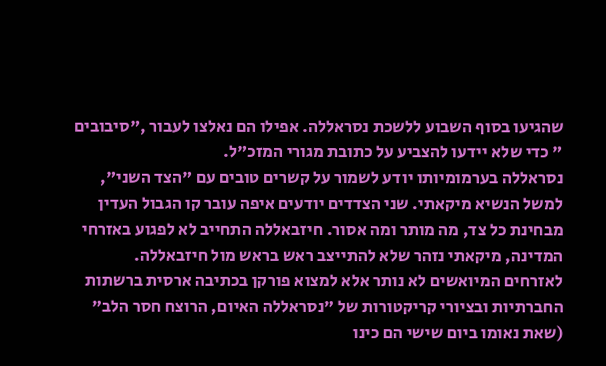שהגיעו בסוף השבוע ללשכת נסראללה. אפילו הם נאלצו לעבור ,"סיבובים " כדי שלא יידעו להצביע על כתובת מגורי המזכ"ל.
נסראללה בערמומיותו יודע לשמור על קשרים טובים עם "הצד השני", למשל הנשיא מיקאתי. שני הצדדים יודעים איפה עובר קו הגבול העדין מבחינת כל צד, מה מותר ומה אסור. חיזבאללה התחייב לא לפגוע באזרחי המדינה, מיקאתי נזהר שלא להתייצב ראש בראש מול חיזבאללה.
לאזרחים המיואשים לא נותר אלא למצוא פורקן בכתיבה ארסית ברשתות החברתיות ובציורי קריקטורות של "נסראללה האיום, הרוצח חסר הלב" (שאת נאומו ביום שישי הם כינו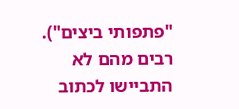"פתפותי ביצים"). רבים מהם לא התביישו לכתוב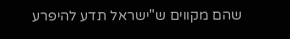שהם מקווים ש"ישראל תדע להיפרע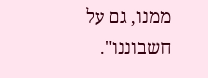ממנו, גם על חשבוננו".